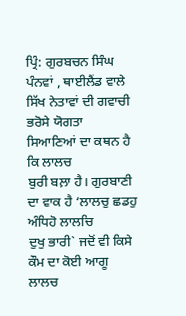ਪ੍ਰਿੰ: ਗੁਰਬਚਨ ਸਿੰਘ ਪੰਨਵਾਂ , ਥਾਈਲੈਂਡ ਵਾਲੇ
ਸਿੱਖ ਨੇਤਾਵਾਂ ਦੀ ਗਵਾਚੀ ਭਰੋਸੇ ਯੋਗਤਾ
ਸਿਆਣਿਆਂ ਦਾ ਕਥਨ ਹੈ ਕਿ ਲਾਲਚ
ਬੁਰੀ ਬਲ਼ਾ ਹੈ। ਗੁਰਬਾਣੀ ਦਾ ਵਾਕ ਹੈ ‘ਲਾਲਚੁ ਛਡਹੁ ਅੰਧਿਹੋ ਲਾਲਚਿ
ਦੁਖੁ ਭਾਰੀ` ਜਦੋਂ ਵੀ ਕਿਸੇ ਕੌਮ ਦਾ ਕੋਈ ਆਗੂ ਲਾਲਚ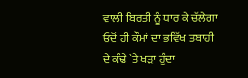ਵਾਲੀ ਬਿਰਤੀ ਨੂੰ ਧਾਰ ਕੇ ਚੱਲੇਗਾ
ਓਦੋਂ ਹੀ ਕੌਮਾਂ ਦਾ ਭਵਿੱਖ ਤਬਾਹੀ ਦੇ ਕੰਢੇ `ਤੇ ਖੜਾ ਹੁੰਦਾ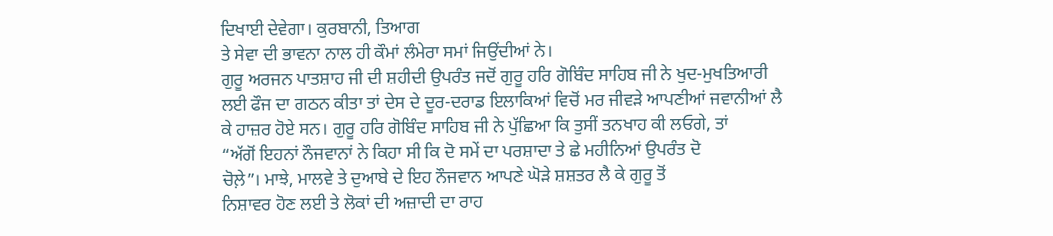ਦਿਖਾਈ ਦੇਵੇਗਾ। ਕੁਰਬਾਨੀ, ਤਿਆਗ
ਤੇ ਸੇਵਾ ਦੀ ਭਾਵਨਾ ਨਾਲ ਹੀ ਕੌਮਾਂ ਲੰਮੇਰਾ ਸਮਾਂ ਜਿਉਂਦੀਆਂ ਨੇ।
ਗੁਰੂ ਅਰਜਨ ਪਾਤਸ਼ਾਹ ਜੀ ਦੀ ਸ਼ਹੀਦੀ ਉਪਰੰਤ ਜਦੋਂ ਗੁਰੂ ਹਰਿ ਗੋਬਿੰਦ ਸਾਹਿਬ ਜੀ ਨੇ ਖੁਦ-ਮੁਖਤਿਆਰੀ
ਲਈ ਫੌਜ ਦਾ ਗਠਨ ਕੀਤਾ ਤਾਂ ਦੇਸ ਦੇ ਦੂਰ-ਦਰਾਡ ਇਲਾਕਿਆਂ ਵਿਚੋਂ ਮਰ ਜੀਵੜੇ ਆਪਣੀਆਂ ਜਵਾਨੀਆਂ ਲੈ
ਕੇ ਹਾਜ਼ਰ ਹੋਏ ਸਨ। ਗੁਰੂ ਹਰਿ ਗੋਬਿੰਦ ਸਾਹਿਬ ਜੀ ਨੇ ਪੁੱਛਿਆ ਕਿ ਤੁਸੀਂ ਤਨਖਾਹ ਕੀ ਲਓਗੇ, ਤਾਂ
“ਅੱਗੋਂ ਇਹਨਾਂ ਨੌਜਵਾਨਾਂ ਨੇ ਕਿਹਾ ਸੀ ਕਿ ਦੋ ਸਮੇਂ ਦਾ ਪਰਸ਼ਾਦਾ ਤੇ ਛੇ ਮਹੀਨਿਆਂ ਉਪਰੰਤ ਦੋ
ਚੋਲ਼ੇ”। ਮਾਝੇ, ਮਾਲਵੇ ਤੇ ਦੁਆਬੇ ਦੇ ਇਹ ਨੌਜਵਾਨ ਆਪਣੇ ਘੋੜੇ ਸ਼ਸ਼ਤਰ ਲੈ ਕੇ ਗੁਰੂ ਤੋਂ
ਨਿਸ਼ਾਵਰ ਹੋਣ ਲਈ ਤੇ ਲੋਕਾਂ ਦੀ ਅਜ਼ਾਦੀ ਦਾ ਰਾਹ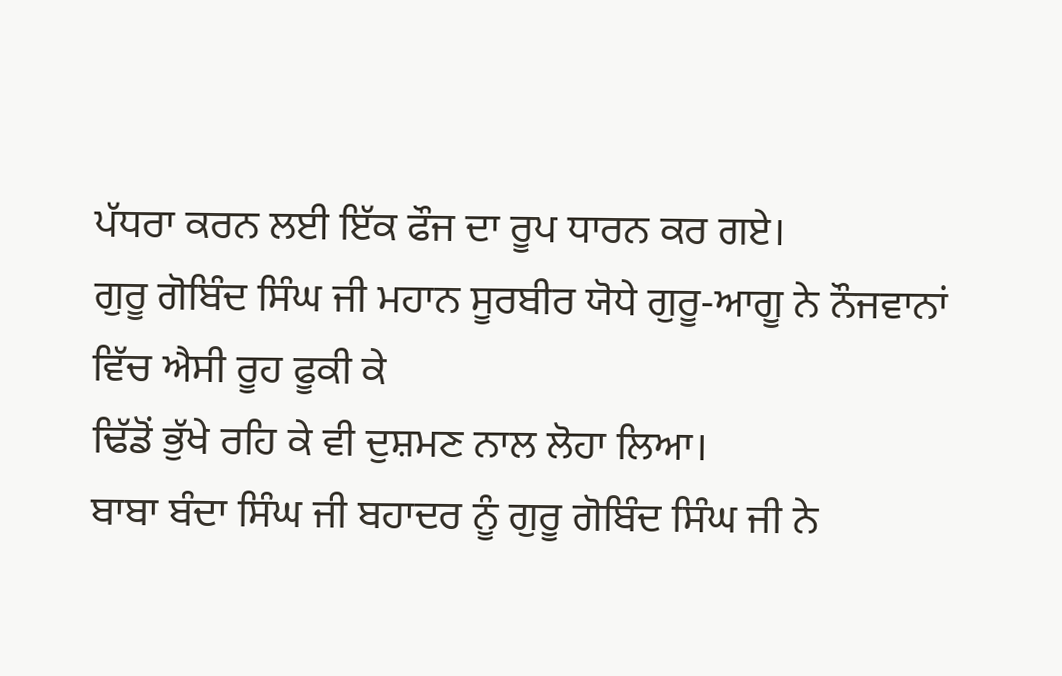ਪੱਧਰਾ ਕਰਨ ਲਈ ਇੱਕ ਫੌਜ ਦਾ ਰੂਪ ਧਾਰਨ ਕਰ ਗਏ।
ਗੁਰੂ ਗੋਬਿੰਦ ਸਿੰਘ ਜੀ ਮਹਾਨ ਸੂਰਬੀਰ ਯੋਧੇ ਗੁਰੂ-ਆਗੂ ਨੇ ਨੌਜਵਾਨਾਂ ਵਿੱਚ ਐਸੀ ਰੂਹ ਫੂਕੀ ਕੇ
ਢਿੱਡੋਂ ਭੁੱਖੇ ਰਹਿ ਕੇ ਵੀ ਦੁਸ਼ਮਣ ਨਾਲ ਲੋਹਾ ਲਿਆ।
ਬਾਬਾ ਬੰਦਾ ਸਿੰਘ ਜੀ ਬਹਾਦਰ ਨੂੰ ਗੁਰੂ ਗੋਬਿੰਦ ਸਿੰਘ ਜੀ ਨੇ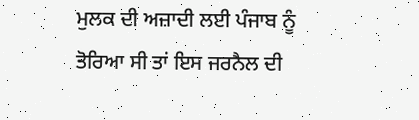ਮੁਲਕ ਦੀ ਅਜ਼ਾਦੀ ਲਈ ਪੰਜਾਬ ਨੂੰ
ਤੋਰਿਆ ਸੀ ਤਾਂ ਇਸ ਜਰਨੈਲ ਦੀ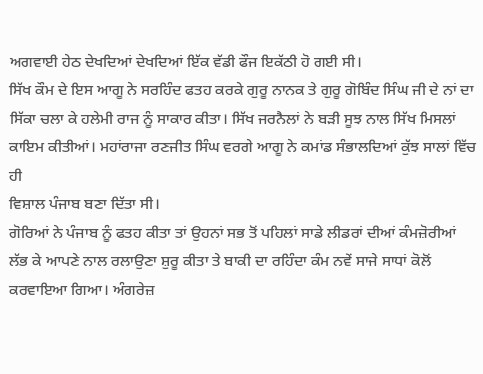ਅਗਵਾਈ ਹੇਠ ਦੇਖਦਿਆਂ ਦੇਖਦਿਆਂ ਇੱਕ ਵੱਡੀ ਫੌਜ ਇਕੱਠੀ ਹੋ ਗਈ ਸੀ।
ਸਿੱਖ ਕੌਮ ਦੇ ਇਸ ਆਗੂ ਨੇ ਸਰਹਿੰਦ ਫਤਹ ਕਰਕੇ ਗੁਰੂ ਨਾਨਕ ਤੇ ਗੁਰੂ ਗੋਬਿੰਦ ਸਿੰਘ ਜੀ ਦੇ ਨਾਂ ਦਾ
ਸਿੱਕਾ ਚਲਾ ਕੇ ਹਲੇਮੀ ਰਾਜ ਨੂੰ ਸਾਕਾਰ ਕੀਤਾ। ਸਿੱਖ ਜਰਨੈਲਾਂ ਨੇ ਬੜੀ ਸੂਝ ਨਾਲ ਸਿੱਖ ਮਿਸਲਾਂ
ਕਾਇਮ ਕੀਤੀਆਂ। ਮਹਾਂਰਾਜਾ ਰਣਜੀਤ ਸਿੰਘ ਵਰਗੇ ਆਗੂ ਨੇ ਕਮਾਂਡ ਸੰਭਾਲਦਿਆਂ ਕੁੱਝ ਸਾਲਾਂ ਵਿੱਚ ਹੀ
ਵਿਸ਼ਾਲ ਪੰਜਾਬ ਬਣਾ ਦਿੱਤਾ ਸੀ।
ਗੋਰਿਆਂ ਨੇ ਪੰਜਾਬ ਨੂੰ ਫਤਹ ਕੀਤਾ ਤਾਂ ਉਹਨਾਂ ਸਭ ਤੋਂ ਪਹਿਲਾਂ ਸਾਡੇ ਲੀਡਰਾਂ ਦੀਆਂ ਕੰਮਜ਼ੋਰੀਆਂ
ਲੱਭ ਕੇ ਆਪਣੇ ਨਾਲ ਰਲਾਉਣਾ ਸ਼ੁਰੂ ਕੀਤਾ ਤੇ ਬਾਕੀ ਦਾ ਰਹਿੰਦਾ ਕੰਮ ਨਵੇਂ ਸਾਜੇ ਸਾਧਾਂ ਕੋਲੋਂ
ਕਰਵਾਇਆ ਗਿਆ। ਅੰਗਰੇਜ਼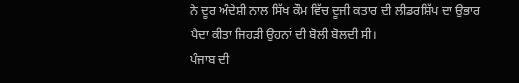ਨੇ ਦੂਰ ਅੰਦੇਸ਼ੀ ਨਾਲ ਸਿੱਖ ਕੌਮ ਵਿੱਚ ਦੂਜੀ ਕਤਾਰ ਦੀ ਲੀਡਰਸ਼ਿੱਪ ਦਾ ਉਭਾਰ
ਪੈਦਾ ਕੀਤਾ ਜਿਹੜੀ ਉਹਨਾਂ ਦੀ ਬੋਲੀ ਬੋਲਦੀ ਸੀ।
ਪੰਜਾਬ ਦੀ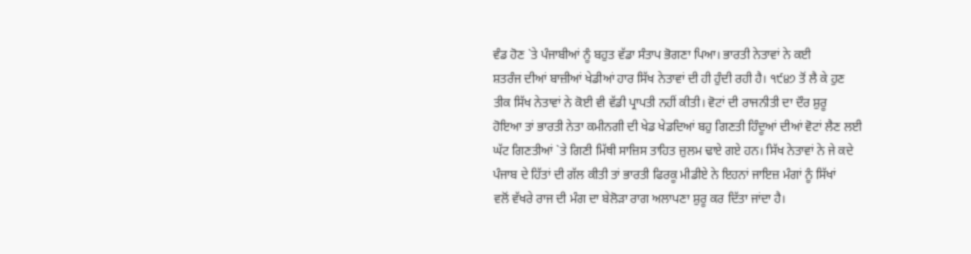ਵੰਡ ਹੋਣ `ਤੇ ਪੰਜਾਬੀਆਂ ਨੂੰ ਬਹੁਤ ਵੱਡਾ ਸੰਤਾਪ ਭੋਗਣਾ ਪਿਆ। ਭਾਰਤੀ ਨੇਤਾਵਾਂ ਨੇ ਕਈ
ਸ਼ਤਰੰਜ ਦੀਆਂ ਬਾਜ਼ੀਆਂ ਖੇਡੀਆਂ ਹਾਰ ਸਿੱਖ ਨੇਤਾਵਾਂ ਦੀ ਹੀ ਹੁੰਦੀ ਰਹੀ ਹੈ। ੧੯੪੭ ਤੋਂ ਲੈ ਕੇ ਹੁਣ
ਤੀਕ ਸਿੱਖ ਨੇਤਾਵਾਂ ਨੇ ਕੋਈ ਵੀ ਵੱਡੀ ਪ੍ਰਾਪਤੀ ਨਹੀਂ ਕੀਤੀ। ਵੋਟਾਂ ਦੀ ਰਾਜਨੀਤੀ ਦਾ ਦੌਰ ਸ਼ੁਰੂ
ਹੋਇਆ ਤਾਂ ਭਾਰਤੀ ਨੇਤਾ ਕਮੀਨਗੀ ਦੀ ਖੇਡ ਖੇਡਦਿਆਂ ਬਹੁ ਗਿਣਤੀ ਹਿੰਦੂਆਂ ਦੀਆਂ ਵੋਟਾਂ ਲੈਣ ਲਈ
ਘੱਟ ਗਿਣਤੀਆਂ `ਤੇ ਗਿਣੀ ਮਿੱਥੀ ਸਾਜ਼ਿਸ ਤਾਹਿਤ ਜ਼ੁਲਮ ਢਾਏ ਗਏ ਹਨ। ਸਿੱਖ ਨੇਤਾਵਾਂ ਨੇ ਜੇ ਕਦੇ
ਪੰਜਾਬ ਦੇ ਹਿੱਤਾਂ ਦੀ ਗੱਲ ਕੀਤੀ ਤਾਂ ਭਾਰਤੀ ਫਿਰਕੂ ਮੀਡੀਏ ਨੇ ਇਹਨਾਂ ਜਾਇਜ਼ ਮੰਗਾਂ ਨੂੰ ਸਿੱਖਾਂ
ਵਲੋਂ ਵੱਖਰੇ ਰਾਜ ਦੀ ਮੰਗ ਦਾ ਬੇਲੋੜਾ ਰਾਗ ਅਲਾਪਣਾ ਸ਼ੁਰੂ ਕਰ ਦਿੱਤਾ ਜਾਂਦਾ ਹੈ।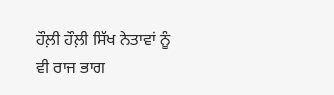ਹੌਲ਼ੀ ਹੌਲ਼ੀ ਸਿੱਖ ਨੇਤਾਵਾਂ ਨੂੰ ਵੀ ਰਾਜ ਭਾਗ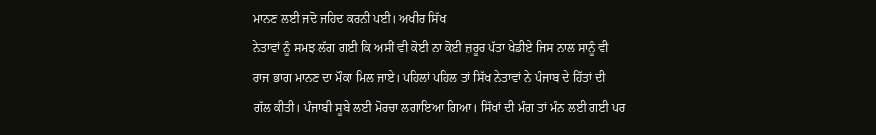ਮਾਨਣ ਲਈ ਜਦੋ ਜਹਿਦ ਕਰਨੀ ਪਈ। ਅਖੀਰ ਸਿੱਖ
ਨੇਤਾਵਾਂ ਨੂੰ ਸਮਝ ਲੱਗ ਗਈ ਕਿ ਅਸੀਂ ਵੀ ਕੋਈ ਨਾ ਕੋਈ ਜ਼ਰੂਰ ਪੱਤਾ ਖੇਡੀਏ ਜਿਸ ਨਾਲ ਸਾਨੂੰ ਵੀ
ਰਾਜ ਭਾਗ ਮਾਨਣ ਦਾ ਮੌਕਾ ਮਿਲ ਜਾਏ। ਪਹਿਲਾਂ ਪਹਿਲ ਤਾਂ ਸਿੱਖ ਨੇਤਾਵਾਂ ਨੇ ਪੰਜਾਬ ਦੇ ਹਿੱਤਾਂ ਦੀ
ਗੱਲ ਕੀਤੀ। ਪੰਜਾਬੀ ਸੂਬੇ ਲਈ ਮੋਰਚਾ ਲਗਾਇਆ ਗਿਆ। ਸਿੱਖਾਂ ਦੀ ਮੰਗ ਤਾਂ ਮੰਨ ਲਈ ਗਈ ਪਰ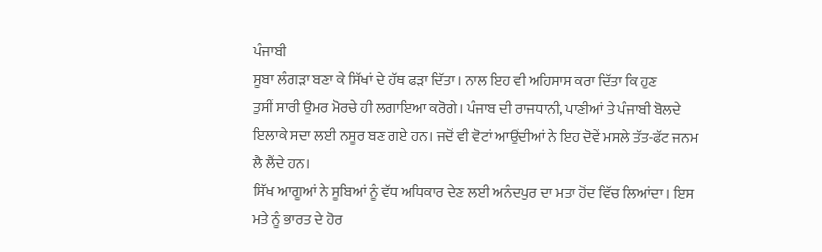ਪੰਜਾਬੀ
ਸੂਬਾ ਲੰਗੜਾ ਬਣਾ ਕੇ ਸਿੱਖਾਂ ਦੇ ਹੱਥ ਫੜਾ ਦਿੱਤਾ। ਨਾਲ ਇਹ ਵੀ ਅਹਿਸਾਸ ਕਰਾ ਦਿੱਤਾ ਕਿ ਹੁਣ
ਤੁਸੀਂ ਸਾਰੀ ਉਮਰ ਮੋਰਚੇ ਹੀ ਲਗਾਇਆ ਕਰੋਗੇ। ਪੰਜਾਬ ਦੀ ਰਾਜਧਾਨੀ, ਪਾਣੀਆਂ ਤੇ ਪੰਜਾਬੀ ਬੋਲਦੇ
ਇਲਾਕੇ ਸਦਾ ਲਈ ਨਸੂਰ ਬਣ ਗਏ ਹਨ। ਜਦੋਂ ਵੀ ਵੋਟਾਂ ਆਉਂਦੀਆਂ ਨੇ ਇਹ ਦੋਵੇਂ ਮਸਲੇ ਤੱਤ-ਫੱਟ ਜਨਮ
ਲੈ ਲੈਂਦੇ ਹਨ।
ਸਿੱਖ ਆਗੂਆਂ ਨੇ ਸੂਬਿਆਂ ਨੂੰ ਵੱਧ ਅਧਿਕਾਰ ਦੇਣ ਲਈ ਅਨੰਦਪੁਰ ਦਾ ਮਤਾ ਹੋਂਦ ਵਿੱਚ ਲਿਆਂਦਾ। ਇਸ
ਮਤੇ ਨੂੰ ਭਾਰਤ ਦੇ ਹੋਰ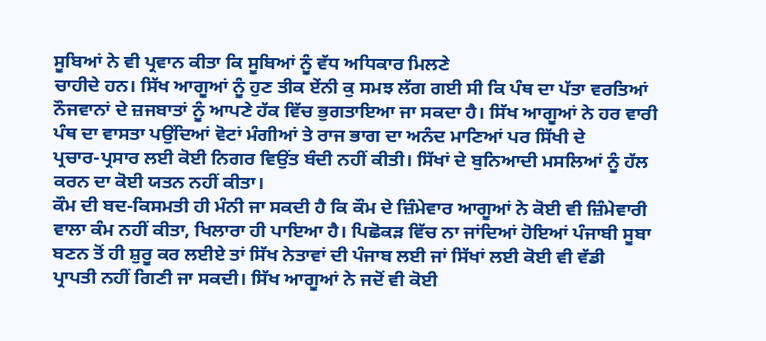ਸੂਬਿਆਂ ਨੇ ਵੀ ਪ੍ਰਵਾਨ ਕੀਤਾ ਕਿ ਸੂਬਿਆਂ ਨੂੰ ਵੱਧ ਅਧਿਕਾਰ ਮਿਲਣੇ
ਚਾਹੀਦੇ ਹਨ। ਸਿੱਖ ਆਗੂਆਂ ਨੂੰ ਹੁਣ ਤੀਕ ਏਂਨੀ ਕੁ ਸਮਝ ਲੱਗ ਗਈ ਸੀ ਕਿ ਪੰਥ ਦਾ ਪੱਤਾ ਵਰਤਿਆਂ
ਨੌਜਵਾਨਾਂ ਦੇ ਜ਼ਜਬਾਤਾਂ ਨੂੰ ਆਪਣੇ ਹੱਕ ਵਿੱਚ ਭੁਗਤਾਇਆ ਜਾ ਸਕਦਾ ਹੈ। ਸਿੱਖ ਆਗੂਆਂ ਨੇ ਹਰ ਵਾਰੀ
ਪੰਥ ਦਾ ਵਾਸਤਾ ਪਉਂਦਿਆਂ ਵੋਟਾਂ ਮੰਗੀਆਂ ਤੇ ਰਾਜ ਭਾਗ ਦਾ ਅਨੰਦ ਮਾਣਿਆਂ ਪਰ ਸਿੱਖੀ ਦੇ
ਪ੍ਰਚਾਰ-ਪ੍ਰਸਾਰ ਲਈ ਕੋਈ ਨਿਗਰ ਵਿਉਂਤ ਬੰਦੀ ਨਹੀਂ ਕੀਤੀ। ਸਿੱਖਾਂ ਦੇ ਬੁਨਿਆਦੀ ਮਸਲਿਆਂ ਨੂੰ ਹੱਲ
ਕਰਨ ਦਾ ਕੋਈ ਯਤਨ ਨਹੀਂ ਕੀਤਾ।
ਕੌਮ ਦੀ ਬਦ-ਕਿਸਮਤੀ ਹੀ ਮੰਨੀ ਜਾ ਸਕਦੀ ਹੈ ਕਿ ਕੌਮ ਦੇ ਜ਼ਿੰਮੇਵਾਰ ਆਗੂਆਂ ਨੇ ਕੋਈ ਵੀ ਜ਼ਿੰਮੇਵਾਰੀ
ਵਾਲਾ ਕੰਮ ਨਹੀਂ ਕੀਤਾ, ਖਿਲਾਰਾ ਹੀ ਪਾਇਆ ਹੈ। ਪਿਛੋਕੜ ਵਿੱਚ ਨਾ ਜਾਂਦਿਆਂ ਹੋਇਆਂ ਪੰਜਾਬੀ ਸੂਬਾ
ਬਣਨ ਤੋਂ ਹੀ ਸ਼ੁਰੂ ਕਰ ਲਈਏ ਤਾਂ ਸਿੱਖ ਨੇਤਾਵਾਂ ਦੀ ਪੰਜਾਬ ਲਈ ਜਾਂ ਸਿੱਖਾਂ ਲਈ ਕੋਈ ਵੀ ਵੱਡੀ
ਪ੍ਰਾਪਤੀ ਨਹੀਂ ਗਿਣੀ ਜਾ ਸਕਦੀ। ਸਿੱਖ ਆਗੂਆਂ ਨੇ ਜਦੋਂ ਵੀ ਕੋਈ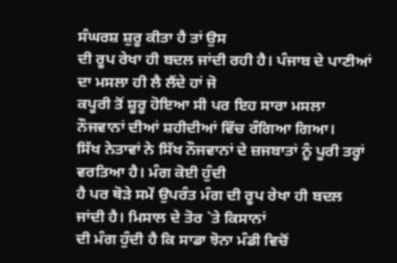ਸੰਘਰਸ਼ ਸ਼ੁਰੂ ਕੀਤਾ ਹੈ ਤਾਂ ਉਸ
ਦੀ ਰੂਪ ਰੇਖਾ ਹੀ ਬਦਲ ਜਾਂਦੀ ਰਹੀ ਹੈ। ਪੰਜਾਬ ਦੇ ਪਾਣੀਆਂ ਦਾ ਮਸਲਾ ਹੀ ਲੈ ਲੈਂਦੇ ਹਾਂ ਜੋ
ਕਪੂਰੀ ਤੋਂ ਸ਼ੂਰੂ ਹੋਇਆ ਸੀ ਪਰ ਇਹ ਸਾਰਾ ਮਸਲਾ ਨੌਜਵਾਨਾਂ ਦੀਆਂ ਸ਼ਹੀਦੀਆਂ ਵਿੱਚ ਰੰਗਿਆ ਗਿਆ।
ਸਿੱਖ ਨੇਤਾਵਾਂ ਨੇ ਸਿੱਖ ਨੌਜਵਾਨਾਂ ਦੇ ਜ਼ਜਬਾਤਾਂ ਨੂੰ ਪੂਰੀ ਤਰ੍ਹਾਂ ਵਰਤਿਆ ਹੈ। ਮੰਗ ਕੋਈ ਹੁੰਦੀ
ਹੈ ਪਰ ਥੋੜੇ ਸਮੇਂ ਉਪਰੰਤ ਮੰਗ ਦੀ ਰੂਪ ਰੇਖਾ ਹੀ ਬਦਲ ਜਾਂਦੀ ਹੈ। ਮਿਸਾਲ ਦੇ ਤੋਰ `ਤੇ ਕਿਸਾਨਾਂ
ਦੀ ਮੰਗ ਹੁੰਦੀ ਹੈ ਕਿ ਸਾਡਾ ਝੋਨਾ ਮੰਡੀ ਵਿਚੋਂ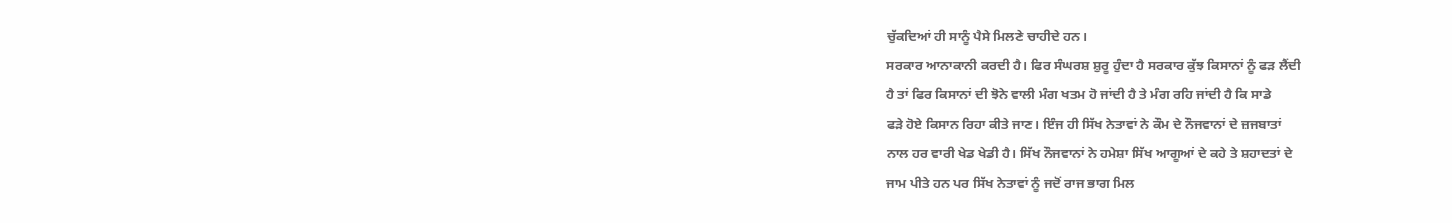ਚੁੱਕਦਿਆਂ ਹੀ ਸਾਨੂੰ ਪੈਸੇ ਮਿਲਣੇ ਚਾਹੀਦੇ ਹਨ।
ਸਰਕਾਰ ਆਨਾਕਾਨੀ ਕਰਦੀ ਹੈ। ਫਿਰ ਸੰਘਰਸ਼ ਸ਼ੁਰੂ ਹੁੰਦਾ ਹੈ ਸਰਕਾਰ ਕੁੱਝ ਕਿਸਾਨਾਂ ਨੂੰ ਫੜ ਲੈਂਦੀ
ਹੈ ਤਾਂ ਫਿਰ ਕਿਸਾਨਾਂ ਦੀ ਝੋਨੇ ਵਾਲੀ ਮੰਗ ਖਤਮ ਹੋ ਜਾਂਦੀ ਹੈ ਤੇ ਮੰਗ ਰਹਿ ਜਾਂਦੀ ਹੈ ਕਿ ਸਾਡੇ
ਫੜੇ ਹੋਏ ਕਿਸਾਨ ਰਿਹਾ ਕੀਤੇ ਜਾਣ। ਇੰਜ ਹੀ ਸਿੱਖ ਨੇਤਾਵਾਂ ਨੇ ਕੌਮ ਦੇ ਨੌਜਵਾਨਾਂ ਦੇ ਜ਼ਜਬਾਤਾਂ
ਨਾਲ ਹਰ ਵਾਰੀ ਖੇਡ ਖੇਡੀ ਹੈ। ਸਿੱਖ ਨੌਜਵਾਨਾਂ ਨੇ ਹਮੇਸ਼ਾ ਸਿੱਖ ਆਗੂਆਂ ਦੇ ਕਹੇ ਤੇ ਸ਼ਹਾਦਤਾਂ ਦੇ
ਜਾਮ ਪੀਤੇ ਹਨ ਪਰ ਸਿੱਖ ਨੇਤਾਵਾਂ ਨੂੰ ਜਦੋਂ ਰਾਜ ਭਾਗ ਮਿਲ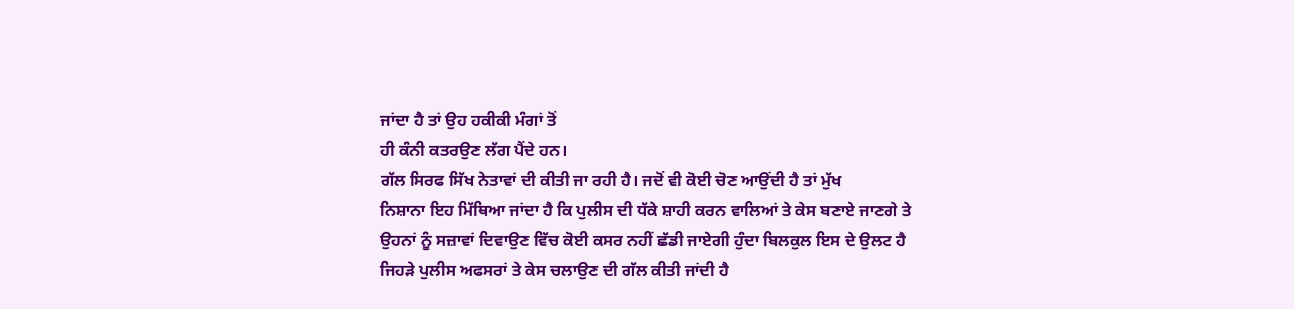ਜਾਂਦਾ ਹੈ ਤਾਂ ਉਹ ਹਕੀਕੀ ਮੰਗਾਂ ਤੋਂ
ਹੀ ਕੰਨੀ ਕਤਰਉਣ ਲੱਗ ਪੈਂਦੇ ਹਨ।
ਗੱਲ ਸਿਰਫ ਸਿੱਖ ਨੇਤਾਵਾਂ ਦੀ ਕੀਤੀ ਜਾ ਰਹੀ ਹੈ। ਜਦੋਂ ਵੀ ਕੋਈ ਚੋਣ ਆਉਂਦੀ ਹੈ ਤਾਂ ਮੁੱਖ
ਨਿਸ਼ਾਨਾ ਇਹ ਮਿੱਥਿਆ ਜਾਂਦਾ ਹੈ ਕਿ ਪੁਲੀਸ ਦੀ ਧੱਕੇ ਸ਼ਾਹੀ ਕਰਨ ਵਾਲਿਆਂ ਤੇ ਕੇਸ ਬਣਾਏ ਜਾਣਗੇ ਤੇ
ਉਹਨਾਂ ਨੂੰ ਸਜ਼ਾਵਾਂ ਦਿਵਾਉਣ ਵਿੱਚ ਕੋਈ ਕਸਰ ਨਹੀਂ ਛੱਡੀ ਜਾਏਗੀ ਹੁੰਦਾ ਬਿਲਕੁਲ ਇਸ ਦੇ ਉਲਟ ਹੈ
ਜਿਹੜੇ ਪੁਲੀਸ ਅਫਸਰਾਂ ਤੇ ਕੇਸ ਚਲਾਉਣ ਦੀ ਗੱਲ ਕੀਤੀ ਜਾਂਦੀ ਹੈ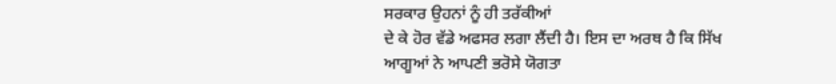ਸਰਕਾਰ ਉਹਨਾਂ ਨੂੰ ਹੀ ਤਰੱਕੀਆਂ
ਦੇ ਕੇ ਹੋਰ ਵੱਡੇ ਅਫਸਰ ਲਗਾ ਲੈਂਦੀ ਹੈ। ਇਸ ਦਾ ਅਰਥ ਹੈ ਕਿ ਸਿੱਖ ਆਗੂਆਂ ਨੇ ਆਪਣੀ ਭਰੋਸੇ ਯੋਗਤਾ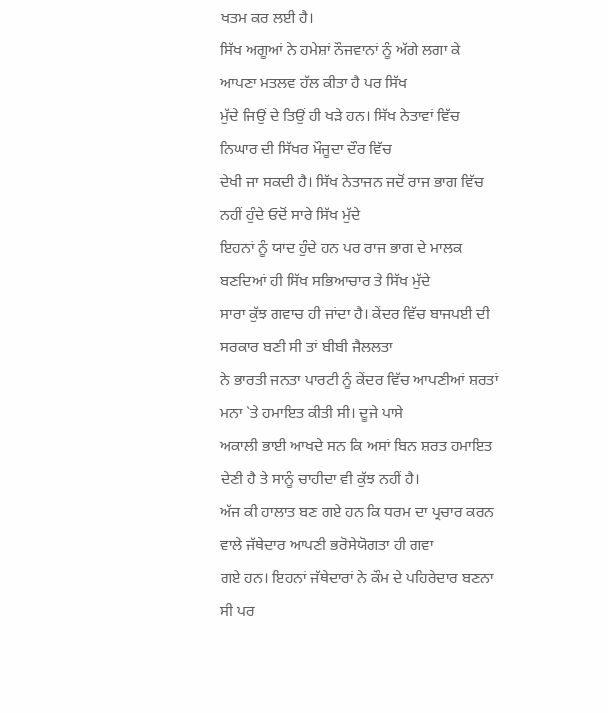ਖਤਮ ਕਰ ਲਈ ਹੈ।
ਸਿੱਖ ਅਗੂਆਂ ਨੇ ਹਮੇਸ਼ਾਂ ਨੌਜਵਾਨਾਂ ਨੂੰ ਅੱਗੇ ਲਗਾ ਕੇ ਆਪਣਾ ਮਤਲਵ ਹੱਲ ਕੀਤਾ ਹੈ ਪਰ ਸਿੱਖ
ਮੁੱਦੇ ਜਿਉਂ ਦੇ ਤਿਉਂ ਹੀ ਖੜੇ ਹਨ। ਸਿੱਖ ਨੇਤਾਵਾਂ ਵਿੱਚ ਨਿਘਾਰ ਦੀ ਸਿੱਖਰ ਮੌਜੂਦਾ ਦੌਰ ਵਿੱਚ
ਦੇਖੀ ਜਾ ਸਕਦੀ ਹੈ। ਸਿੱਖ ਨੇਤਾਜਨ ਜਦੋਂ ਰਾਜ ਭਾਗ ਵਿੱਚ ਨਹੀਂ ਹੁੰਦੇ ਓਦੋਂ ਸਾਰੇ ਸਿੱਖ ਮੁੱਦੇ
ਇਹਨਾਂ ਨੂੰ ਯਾਦ ਹੁੰਦੇ ਹਨ ਪਰ ਰਾਜ ਭਾਗ ਦੇ ਮਾਲਕ ਬਣਦਿਆਂ ਹੀ ਸਿੱਖ ਸਭਿਆਚਾਰ ਤੇ ਸਿੱਖ ਮੁੱਦੇ
ਸਾਰਾ ਕੁੱਝ ਗਵਾਚ ਹੀ ਜਾਂਦਾ ਹੈ। ਕੇਂਦਰ ਵਿੱਚ ਬਾਜਪਈ ਦੀ ਸਰਕਾਰ ਬਣੀ ਸੀ ਤਾਂ ਬੀਬੀ ਜੈਲਲਤਾ
ਨੇ ਭਾਰਤੀ ਜਨਤਾ ਪਾਰਟੀ ਨੂੰ ਕੇਂਦਰ ਵਿੱਚ ਆਪਣੀਆਂ ਸ਼ਰਤਾਂ ਮਨਾ `ਤੇ ਹਮਾਇਤ ਕੀਤੀ ਸੀ। ਦੂਜੇ ਪਾਸੇ
ਅਕਾਲੀ ਭਾਈ ਆਖਦੇ ਸਨ ਕਿ ਅਸਾਂ ਬਿਨ ਸ਼ਰਤ ਹਮਾਇਤ ਦੇਣੀ ਹੈ ਤੇ ਸਾਨੂੰ ਚਾਹੀਦਾ ਵੀ ਕੁੱਝ ਨਹੀਂ ਹੈ।
ਅੱਜ ਕੀ ਹਾਲਾਤ ਬਣ ਗਏ ਹਨ ਕਿ ਧਰਮ ਦਾ ਪ੍ਰਚਾਰ ਕਰਨ ਵਾਲੇ ਜੱਥੇਦਾਰ ਆਪਣੀ ਭਰੋਸੇਯੋਗਤਾ ਹੀ ਗਵਾ
ਗਏ ਹਨ। ਇਹਨਾਂ ਜੱਥੇਦਾਰਾਂ ਨੇ ਕੌਮ ਦੇ ਪਹਿਰੇਦਾਰ ਬਣਨਾ ਸੀ ਪਰ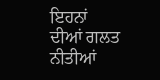ਇਹਨਾਂ ਦੀਆਂ ਗਲਤ ਨੀਤੀਆਂ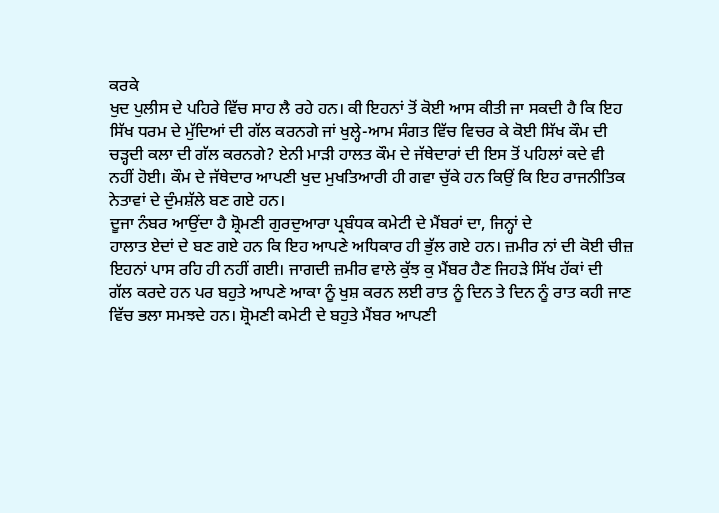ਕਰਕੇ
ਖੁਦ ਪੁਲੀਸ ਦੇ ਪਹਿਰੇ ਵਿੱਚ ਸਾਹ ਲੈ ਰਹੇ ਹਨ। ਕੀ ਇਹਨਾਂ ਤੋਂ ਕੋਈ ਆਸ ਕੀਤੀ ਜਾ ਸਕਦੀ ਹੈ ਕਿ ਇਹ
ਸਿੱਖ ਧਰਮ ਦੇ ਮੁੱਦਿਆਂ ਦੀ ਗੱਲ ਕਰਨਗੇ ਜਾਂ ਖੁਲ੍ਹੇ-ਆਮ ਸੰਗਤ ਵਿੱਚ ਵਿਚਰ ਕੇ ਕੋਈ ਸਿੱਖ ਕੌਮ ਦੀ
ਚੜ੍ਹਦੀ ਕਲਾ ਦੀ ਗੱਲ ਕਰਨਗੇ? ਏਨੀ ਮਾੜੀ ਹਾਲਤ ਕੌਮ ਦੇ ਜੱਥੇਦਾਰਾਂ ਦੀ ਇਸ ਤੋਂ ਪਹਿਲਾਂ ਕਦੇ ਵੀ
ਨਹੀਂ ਹੋਈ। ਕੌਮ ਦੇ ਜੱਥੇਦਾਰ ਆਪਣੀ ਖੁਦ ਮੁਖਤਿਆਰੀ ਹੀ ਗਵਾ ਚੁੱਕੇ ਹਨ ਕਿਉਂ ਕਿ ਇਹ ਰਾਜਨੀਤਿਕ
ਨੇਤਾਵਾਂ ਦੇ ਦੁੰਮਸ਼ੱਲੇ ਬਣ ਗਏ ਹਨ।
ਦੂਜਾ ਨੰਬਰ ਆਉਂਦਾ ਹੈ ਸ਼੍ਰੋਮਣੀ ਗੁਰਦੁਆਰਾ ਪ੍ਰਬੰਧਕ ਕਮੇਟੀ ਦੇ ਮੈਂਬਰਾਂ ਦਾ, ਜਿਨ੍ਹਾਂ ਦੇ
ਹਾਲਾਤ ਏਦਾਂ ਦੇ ਬਣ ਗਏ ਹਨ ਕਿ ਇਹ ਆਪਣੇ ਅਧਿਕਾਰ ਹੀ ਭੁੱਲ ਗਏ ਹਨ। ਜ਼ਮੀਰ ਨਾਂ ਦੀ ਕੋਈ ਚੀਜ਼
ਇਹਨਾਂ ਪਾਸ ਰਹਿ ਹੀ ਨਹੀਂ ਗਈ। ਜਾਗਦੀ ਜ਼ਮੀਰ ਵਾਲੇ ਕੁੱਝ ਕੁ ਮੈਂਬਰ ਹੈਣ ਜਿਹੜੇ ਸਿੱਖ ਹੱਕਾਂ ਦੀ
ਗੱਲ ਕਰਦੇ ਹਨ ਪਰ ਬਹੁਤੇ ਆਪਣੇ ਆਕਾ ਨੂੰ ਖੁਸ਼ ਕਰਨ ਲਈ ਰਾਤ ਨੂੰ ਦਿਨ ਤੇ ਦਿਨ ਨੂੰ ਰਾਤ ਕਹੀ ਜਾਣ
ਵਿੱਚ ਭਲਾ ਸਮਝਦੇ ਹਨ। ਸ਼੍ਰੋਮਣੀ ਕਮੇਟੀ ਦੇ ਬਹੁਤੇ ਮੈਂਬਰ ਆਪਣੀ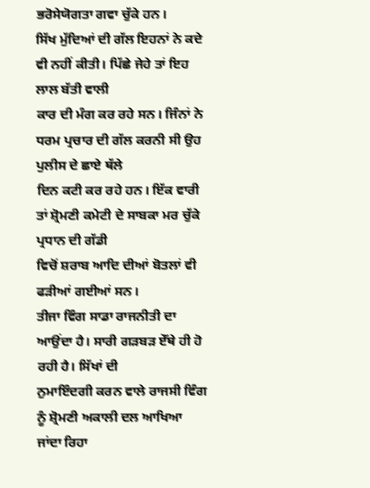ਭਰੋਸੇਯੋਗਤਾ ਗਵਾ ਚੁੱਕੇ ਹਨ।
ਸਿੱਖ ਮੁੱਦਿਆਂ ਦੀ ਗੱਲ ਇਹਨਾਂ ਨੇ ਕਦੇ ਵੀ ਨਹੀਂ ਕੀਤੀ। ਪਿੱਛੇ ਜੇਹੇ ਤਾਂ ਇਹ ਲਾਲ ਬੱਤੀ ਵਾਲੀ
ਕਾਰ ਦੀ ਮੰਗ ਕਰ ਰਹੇ ਸਨ। ਜਿੰਨਾਂ ਨੇ ਧਰਮ ਪ੍ਰਚਾਰ ਦੀ ਗੱਲ ਕਰਨੀ ਸੀ ਉਹ ਪੁਲੀਸ ਦੇ ਛਾਏ ਥੱਲੇ
ਦਿਨ ਕਟੀ ਕਰ ਰਹੇ ਹਨ। ਇੱਕ ਵਾਰੀ ਤਾਂ ਸ਼੍ਰੋਮਣੀ ਕਮੇਟੀ ਦੇ ਸਾਬਕਾ ਮਰ ਚੁੱਕੇ ਪ੍ਰਧਾਨ ਦੀ ਗੱਡੀ
ਵਿਚੋਂ ਸ਼ਰਾਬ ਆਦਿ ਦੀਆਂ ਬੋਤਲਾਂ ਵੀ ਫੜੀਆਂ ਗਈਆਂ ਸਨ।
ਤੀਜਾ ਵਿੰਗ ਸਾਡਾ ਰਾਜਨੀਤੀ ਦਾ ਆਉਂਦਾ ਹੈ। ਸਾਰੀ ਗੜਬੜ ਏੱਥੇ ਹੀ ਹੋ ਰਹੀ ਹੈ। ਸਿੱਖਾਂ ਦੀ
ਨੁਮਾਇੰਦਗੀ ਕਰਨ ਵਾਲੇ ਰਾਜਸੀ ਵਿੰਗ ਨੂੰ ਸ਼੍ਰੋਮਣੀ ਅਕਾਲੀ ਦਲ ਆਖਿਆ ਜਾਂਦਾ ਰਿਹਾ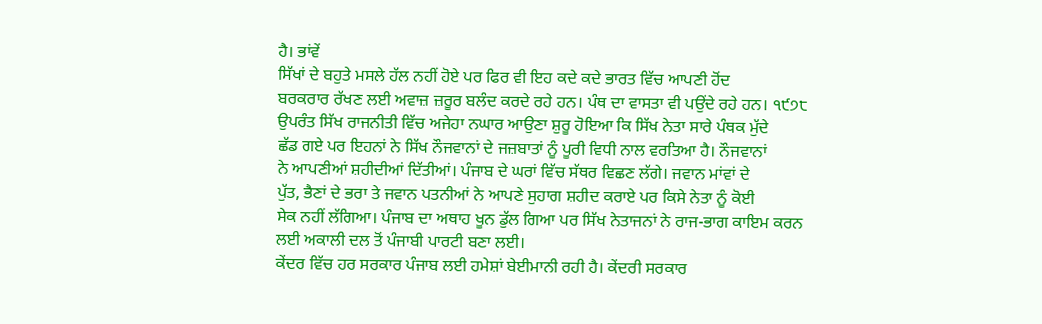ਹੈ। ਭਾਂਵੇਂ
ਸਿੱਖਾਂ ਦੇ ਬਹੁਤੇ ਮਸਲੇ ਹੱਲ ਨਹੀਂ ਹੋਏ ਪਰ ਫਿਰ ਵੀ ਇਹ ਕਦੇ ਕਦੇ ਭਾਰਤ ਵਿੱਚ ਆਪਣੀ ਹੋਂਦ
ਬਰਕਰਾਰ ਰੱਖਣ ਲਈ ਅਵਾਜ਼ ਜ਼ਰੂਰ ਬਲੰਦ ਕਰਦੇ ਰਹੇ ਹਨ। ਪੰਥ ਦਾ ਵਾਸਤਾ ਵੀ ਪਉਂਦੇ ਰਹੇ ਹਨ। ੧੯੭੮
ਉਪਰੰਤ ਸਿੱਖ ਰਾਜਨੀਤੀ ਵਿੱਚ ਅਜੇਹਾ ਨਘਾਰ ਆਉਣਾ ਸ਼ੁਰੂ ਹੋਇਆ ਕਿ ਸਿੱਖ ਨੇਤਾ ਸਾਰੇ ਪੰਥਕ ਮੁੱਦੇ
ਛੱਡ ਗਏ ਪਰ ਇਹਨਾਂ ਨੇ ਸਿੱਖ ਨੌਜਵਾਨਾਂ ਦੇ ਜਜ਼ਬਾਤਾਂ ਨੂੰ ਪੂਰੀ ਵਿਧੀ ਨਾਲ ਵਰਤਿਆ ਹੈ। ਨੌਜਵਾਨਾਂ
ਨੇ ਆਪਣੀਆਂ ਸ਼ਹੀਦੀਆਂ ਦਿੱਤੀਆਂ। ਪੰਜਾਬ ਦੇ ਘਰਾਂ ਵਿੱਚ ਸੱਥਰ ਵਿਛਣ ਲੱਗੇ। ਜਵਾਨ ਮਾਂਵਾਂ ਦੇ
ਪੁੱਤ, ਭੈਣਾਂ ਦੇ ਭਰਾ ਤੇ ਜਵਾਨ ਪਤਨੀਆਂ ਨੇ ਆਪਣੇ ਸੁਹਾਗ ਸ਼ਹੀਦ ਕਰਾਏ ਪਰ ਕਿਸੇ ਨੇਤਾ ਨੂੰ ਕੋਈ
ਸੇਕ ਨਹੀਂ ਲੱਗਿਆ। ਪੰਜਾਬ ਦਾ ਅਥਾਹ ਖੂਨ ਡੁੱਲ ਗਿਆ ਪਰ ਸਿੱਖ ਨੇਤਾਜਨਾਂ ਨੇ ਰਾਜ-ਭਾਗ ਕਾਇਮ ਕਰਨ
ਲਈ ਅਕਾਲੀ ਦਲ ਤੋਂ ਪੰਜਾਬੀ ਪਾਰਟੀ ਬਣਾ ਲਈ।
ਕੇਂਦਰ ਵਿੱਚ ਹਰ ਸਰਕਾਰ ਪੰਜਾਬ ਲਈ ਹਮੇਸ਼ਾਂ ਬੇਈਮਾਨੀ ਰਹੀ ਹੈ। ਕੇਂਦਰੀ ਸਰਕਾਰ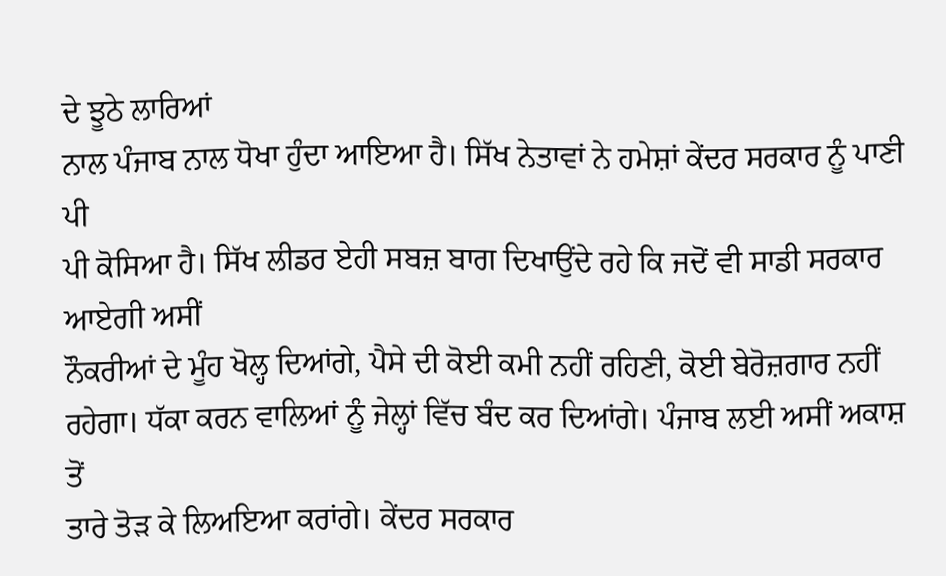ਦੇ ਝੂਠੇ ਲਾਰਿਆਂ
ਨਾਲ ਪੰਜਾਬ ਨਾਲ ਧੋਖਾ ਹੁੰਦਾ ਆਇਆ ਹੈ। ਸਿੱਖ ਨੇਤਾਵਾਂ ਨੇ ਹਮੇਸ਼ਾਂ ਕੇਂਦਰ ਸਰਕਾਰ ਨੂੰ ਪਾਣੀ ਪੀ
ਪੀ ਕੋਸਿਆ ਹੈ। ਸਿੱਖ ਲੀਡਰ ਏਹੀ ਸਬਜ਼ ਬਾਗ ਦਿਖਾਉਂਦੇ ਰਹੇ ਕਿ ਜਦੋਂ ਵੀ ਸਾਡੀ ਸਰਕਾਰ ਆਏਗੀ ਅਸੀਂ
ਨੌਕਰੀਆਂ ਦੇ ਮੂੰਹ ਖੋਲ੍ਹ ਦਿਆਂਗੇ, ਪੈਸੇ ਦੀ ਕੋਈ ਕਮੀ ਨਹੀਂ ਰਹਿਣੀ, ਕੋਈ ਬੇਰੋਜ਼ਗਾਰ ਨਹੀਂ
ਰਹੇਗਾ। ਧੱਕਾ ਕਰਨ ਵਾਲਿਆਂ ਨੂੰ ਜੇਲ੍ਹਾਂ ਵਿੱਚ ਬੰਦ ਕਰ ਦਿਆਂਗੇ। ਪੰਜਾਬ ਲਈ ਅਸੀਂ ਅਕਾਸ਼ ਤੋਂ
ਤਾਰੇ ਤੋੜ ਕੇ ਲਿਅਇਆ ਕਰਾਂਗੇ। ਕੇਂਦਰ ਸਰਕਾਰ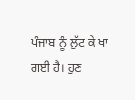ਪੰਜਾਬ ਨੂੰ ਲੁੱਟ ਕੇ ਖਾ ਗਈ ਹੈ। ਹੁਣ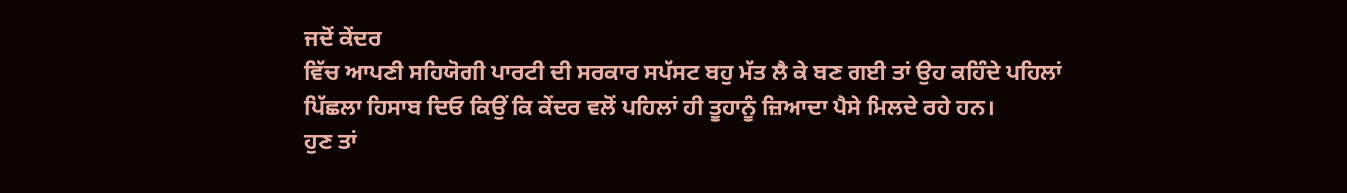ਜਦੋਂ ਕੇਂਦਰ
ਵਿੱਚ ਆਪਣੀ ਸਹਿਯੋਗੀ ਪਾਰਟੀ ਦੀ ਸਰਕਾਰ ਸਪੱਸਟ ਬਹੁ ਮੱਤ ਲੈ ਕੇ ਬਣ ਗਈ ਤਾਂ ਉਹ ਕਹਿੰਦੇ ਪਹਿਲਾਂ
ਪਿੱਛਲਾ ਹਿਸਾਬ ਦਿਓ ਕਿਉਂ ਕਿ ਕੇਂਦਰ ਵਲੋਂ ਪਹਿਲਾਂ ਹੀ ਤੂਹਾਨੂੰ ਜ਼ਿਆਦਾ ਪੈਸੇ ਮਿਲਦੇ ਰਹੇ ਹਨ।
ਹੁਣ ਤਾਂ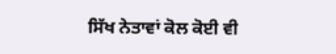ਸਿੱਖ ਨੇਤਾਵਾਂ ਕੋਲ ਕੋਈ ਵੀ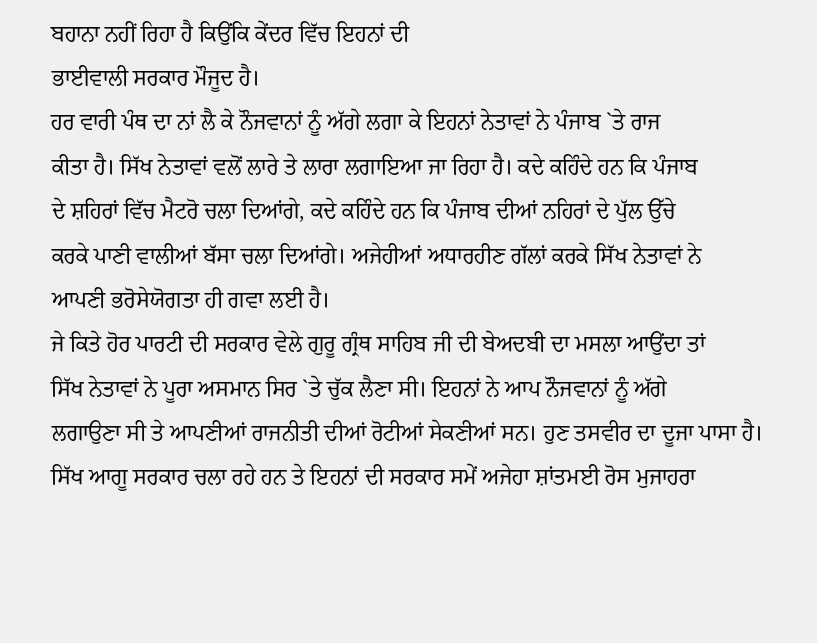ਬਹਾਨਾ ਨਹੀਂ ਰਿਹਾ ਹੈ ਕਿਉਂਕਿ ਕੇਂਦਰ ਵਿੱਚ ਇਹਨਾਂ ਦੀ
ਭਾਈਵਾਲੀ ਸਰਕਾਰ ਮੌਜੂਦ ਹੈ।
ਹਰ ਵਾਰੀ ਪੰਥ ਦਾ ਨਾਂ ਲੈ ਕੇ ਨੌਜਵਾਨਾਂ ਨੂੰ ਅੱਗੇ ਲਗਾ ਕੇ ਇਹਨਾਂ ਨੇਤਾਵਾਂ ਨੇ ਪੰਜਾਬ `ਤੇ ਰਾਜ
ਕੀਤਾ ਹੈ। ਸਿੱਖ ਨੇਤਾਵਾਂ ਵਲੋਂ ਲਾਰੇ ਤੇ ਲਾਰਾ ਲਗਾਇਆ ਜਾ ਰਿਹਾ ਹੈ। ਕਦੇ ਕਹਿੰਦੇ ਹਨ ਕਿ ਪੰਜਾਬ
ਦੇ ਸ਼ਹਿਰਾਂ ਵਿੱਚ ਮੈਟਰੋ ਚਲਾ ਦਿਆਂਗੇ, ਕਦੇ ਕਹਿੰਦੇ ਹਨ ਕਿ ਪੰਜਾਬ ਦੀਆਂ ਨਹਿਰਾਂ ਦੇ ਪੁੱਲ ਉੱਚੇ
ਕਰਕੇ ਪਾਣੀ ਵਾਲੀਆਂ ਬੱਸਾ ਚਲਾ ਦਿਆਂਗੇ। ਅਜੇਹੀਆਂ ਅਧਾਰਹੀਣ ਗੱਲਾਂ ਕਰਕੇ ਸਿੱਖ ਨੇਤਾਵਾਂ ਨੇ
ਆਪਣੀ ਭਰੋਸੇਯੋਗਤਾ ਹੀ ਗਵਾ ਲਈ ਹੈ।
ਜੇ ਕਿਤੇ ਹੋਰ ਪਾਰਟੀ ਦੀ ਸਰਕਾਰ ਵੇਲੇ ਗੁਰੂ ਗ੍ਰੰਥ ਸਾਹਿਬ ਜੀ ਦੀ ਬੇਅਦਬੀ ਦਾ ਮਸਲਾ ਆਉਂਦਾ ਤਾਂ
ਸਿੱਖ ਨੇਤਾਵਾਂ ਨੇ ਪੂਰਾ ਅਸਮਾਨ ਸਿਰ `ਤੇ ਚੁੱਕ ਲੈਣਾ ਸੀ। ਇਹਨਾਂ ਨੇ ਆਪ ਨੌਜਵਾਨਾਂ ਨੂੰ ਅੱਗੇ
ਲਗਾਉਣਾ ਸੀ ਤੇ ਆਪਣੀਆਂ ਰਾਜਨੀਤੀ ਦੀਆਂ ਰੋਟੀਆਂ ਸੇਕਣੀਆਂ ਸਨ। ਹੁਣ ਤਸਵੀਰ ਦਾ ਦੂਜਾ ਪਾਸਾ ਹੈ।
ਸਿੱਖ ਆਗੂ ਸਰਕਾਰ ਚਲਾ ਰਹੇ ਹਨ ਤੇ ਇਹਨਾਂ ਦੀ ਸਰਕਾਰ ਸਮੇਂ ਅਜੇਹਾ ਸ਼ਾਂਤਮਈ ਰੋਸ ਮੁਜਾਹਰਾ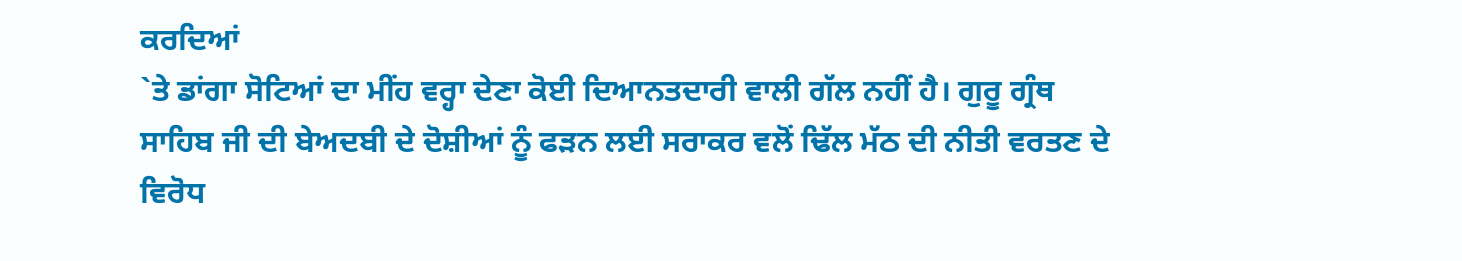ਕਰਦਿਆਂ
`ਤੇ ਡਾਂਗਾ ਸੋਟਿਆਂ ਦਾ ਮੀਂਹ ਵਰ੍ਹਾ ਦੇਣਾ ਕੋਈ ਦਿਆਨਤਦਾਰੀ ਵਾਲੀ ਗੱਲ ਨਹੀਂ ਹੈ। ਗੁਰੂ ਗ੍ਰੰਥ
ਸਾਹਿਬ ਜੀ ਦੀ ਬੇਅਦਬੀ ਦੇ ਦੋਸ਼ੀਆਂ ਨੂੰ ਫੜਨ ਲਈ ਸਰਾਕਰ ਵਲੋਂ ਢਿੱਲ ਮੱਠ ਦੀ ਨੀਤੀ ਵਰਤਣ ਦੇ
ਵਿਰੋਧ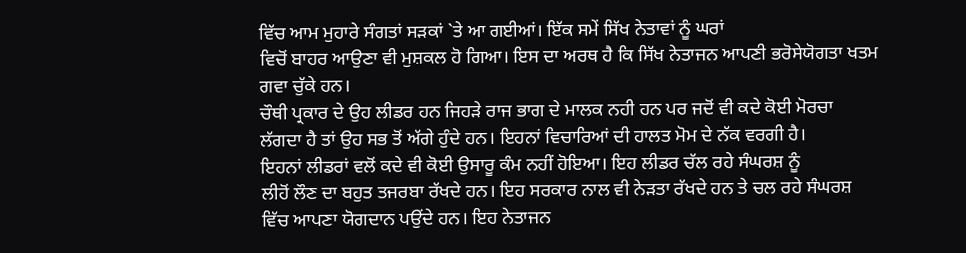ਵਿੱਚ ਆਮ ਮੁਹਾਰੇ ਸੰਗਤਾਂ ਸੜਕਾਂ `ਤੇ ਆ ਗਈਆਂ। ਇੱਕ ਸਮੇਂ ਸਿੱਖ ਨੇਤਾਵਾਂ ਨੂੰ ਘਰਾਂ
ਵਿਚੋਂ ਬਾਹਰ ਆਉਣਾ ਵੀ ਮੁਸ਼ਕਲ ਹੋ ਗਿਆ। ਇਸ ਦਾ ਅਰਥ ਹੈ ਕਿ ਸਿੱਖ ਨੇਤਾਜਨ ਆਪਣੀ ਭਰੋਸੇਯੋਗਤਾ ਖਤਮ
ਗਵਾ ਚੁੱਕੇ ਹਨ।
ਚੌਥੀ ਪ੍ਰਕਾਰ ਦੇ ਉਹ ਲੀਡਰ ਹਨ ਜਿਹੜੇ ਰਾਜ ਭਾਗ ਦੇ ਮਾਲਕ ਨਹੀ ਹਨ ਪਰ ਜਦੋਂ ਵੀ ਕਦੇ ਕੋਈ ਮੋਰਚਾ
ਲੱਗਦਾ ਹੈ ਤਾਂ ਉਹ ਸਭ ਤੋਂ ਅੱਗੇ ਹੁੰਦੇ ਹਨ। ਇਹਨਾਂ ਵਿਚਾਰਿਆਂ ਦੀ ਹਾਲਤ ਮੋਮ ਦੇ ਨੱਕ ਵਰਗੀ ਹੈ।
ਇਹਨਾਂ ਲੀਡਰਾਂ ਵਲੋਂ ਕਦੇ ਵੀ ਕੋਈ ਉਸਾਰੂ ਕੰਮ ਨਹੀਂ ਹੋਇਆ। ਇਹ ਲੀਡਰ ਚੱਲ ਰਹੇ ਸੰਘਰਸ਼ ਨੂੰ
ਲੀਹੋਂ ਲੌਣ ਦਾ ਬਹੁਤ ਤਜਰਬਾ ਰੱਖਦੇ ਹਨ। ਇਹ ਸਰਕਾਰ ਨਾਲ ਵੀ ਨੇੜਤਾ ਰੱਖਦੇ ਹਨ ਤੇ ਚਲ ਰਹੇ ਸੰਘਰਸ਼
ਵਿੱਚ ਆਪਣਾ ਯੋਗਦਾਨ ਪਉਂਦੇ ਹਨ। ਇਹ ਨੇਤਾਜਨ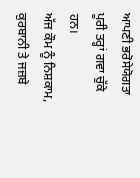ਆਪਣੀ ਭਰੋਸੇਯੋਗਤਾ ਪੂਰੀ ਤਰ੍ਹਾਂ ਗਵਾ ਚੁੱਕੇ ਹਨ।
ਅੱਜ ਕੌਮ ਨੂੰ ਨਿਸ਼ਕਾਮ, ਕੁਰਬਾਨੀ ਤੇ ਜਜ਼ਬੇ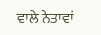ਵਾਲੇ ਨੇਤਾਵਾਂ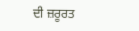ਦੀ ਜ਼ਰੂਰਤ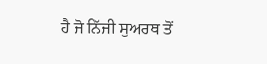ਹੈ ਜੋ ਨਿੱਜੀ ਸੁਅਰਥ ਤੋਂ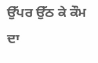ਉੱਪਰ ਉੱਠ ਕੇ ਕੌਮ ਦਾ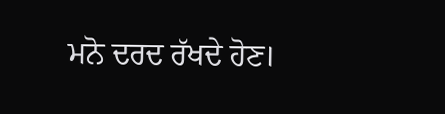ਮਨੋ ਦਰਦ ਰੱਖਦੇ ਹੋਣ।